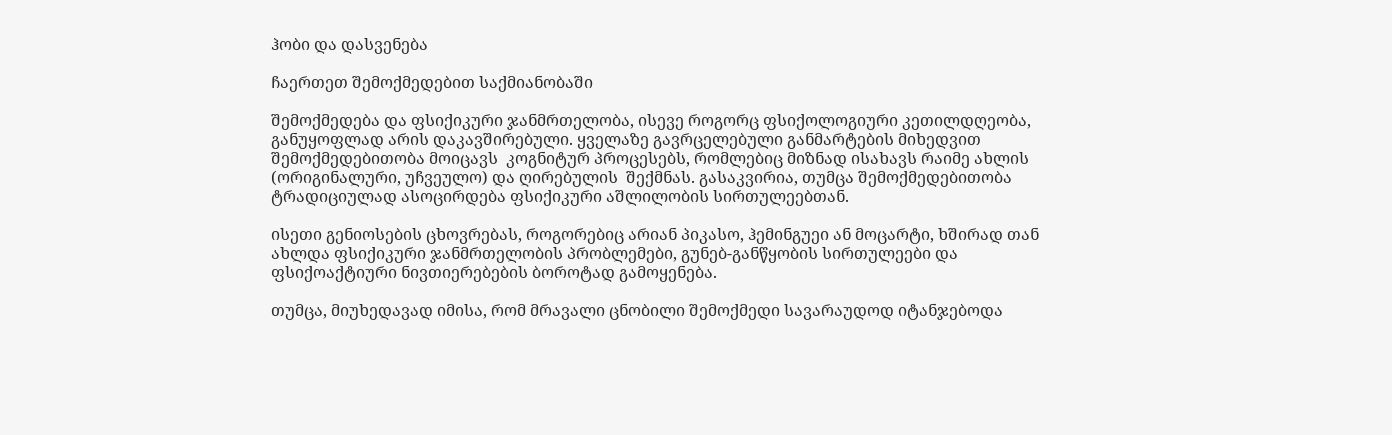ჰობი და დასვენება

ჩაერთეთ შემოქმედებით საქმიანობაში

შემოქმედება და ფსიქიკური ჯანმრთელობა, ისევე როგორც ფსიქოლოგიური კეთილდღეობა, განუყოფლად არის დაკავშირებული. ყველაზე გავრცელებული განმარტების მიხედვით შემოქმედებითობა მოიცავს  კოგნიტურ პროცესებს, რომლებიც მიზნად ისახავს რაიმე ახლის (ორიგინალური, უჩვეულო) და ღირებულის  შექმნას. გასაკვირია, თუმცა შემოქმედებითობა ტრადიციულად ასოცირდება ფსიქიკური აშლილობის სირთულეებთან.

ისეთი გენიოსების ცხოვრებას, როგორებიც არიან პიკასო, ჰემინგუეი ან მოცარტი, ხშირად თან ახლდა ფსიქიკური ჯანმრთელობის პრობლემები, გუნებ-განწყობის სირთულეები და ფსიქოაქტიური ნივთიერებების ბოროტად გამოყენება.

თუმცა, მიუხედავად იმისა, რომ მრავალი ცნობილი შემოქმედი სავარაუდოდ იტანჯებოდა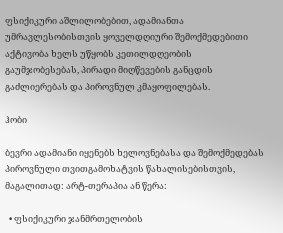ფსიქიკური აშლილობებით, ადამიანთა უმრავლესობისთვის ყოველდღიური შემოქმედებითი აქტივობა ხელს უწყობს კეთილდღეობის გაუმჯობესებას, პირადი მიღწევების განცდის გაძლიერებას და პიროვნულ კმაყოფილებას.

ჰობი

ბევრი ადამიანი იყენებს ხელოვნებასა და შემოქმედებას პიროვნული თვითგამოხატვის წახალისებისთვის, მაგალითად: არტ-თერაპია ან წერა:

  • ფსიქიკური ჯანმრთელობის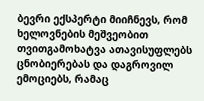ბევრი ექსპერტი მიიჩნევს, რომ ხელოვნების მეშვეობით თვითგამოხატვა ათავისუფლებს ცნობიერებას და დაგროვილ ემოციებს, რამაც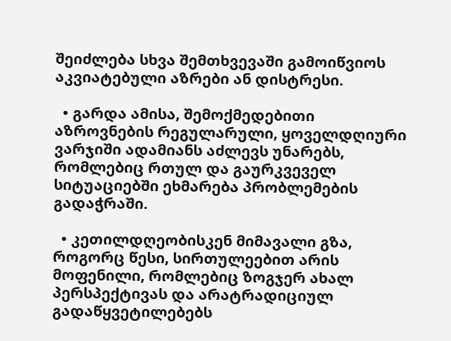შეიძლება სხვა შემთხვევაში გამოიწვიოს აკვიატებული აზრები ან დისტრესი.

  • გარდა ამისა, შემოქმედებითი აზროვნების რეგულარული, ყოველდღიური ვარჯიში ადამიანს აძლევს უნარებს, რომლებიც რთულ და გაურკვეველ სიტუაციებში ეხმარება პრობლემების გადაჭრაში.

  • კეთილდღეობისკენ მიმავალი გზა, როგორც წესი, სირთულეებით არის მოფენილი, რომლებიც ზოგჯერ ახალ პერსპექტივას და არატრადიციულ გადაწყვეტილებებს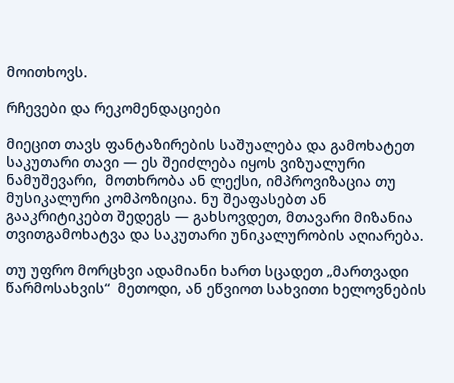მოითხოვს.

რჩევები და რეკომენდაციები

მიეცით თავს ფანტაზირების საშუალება და გამოხატეთ საკუთარი თავი — ეს შეიძლება იყოს ვიზუალური ნამუშევარი,  მოთხრობა ან ლექსი, იმპროვიზაცია თუ მუსიკალური კომპოზიცია. ნუ შეაფასებთ ან გააკრიტიკებთ შედეგს — გახსოვდეთ, მთავარი მიზანია თვითგამოხატვა და საკუთარი უნიკალურობის აღიარება.

თუ უფრო მორცხვი ადამიანი ხართ სცადეთ „მართვადი წარმოსახვის“  მეთოდი, ან ეწვიოთ სახვითი ხელოვნების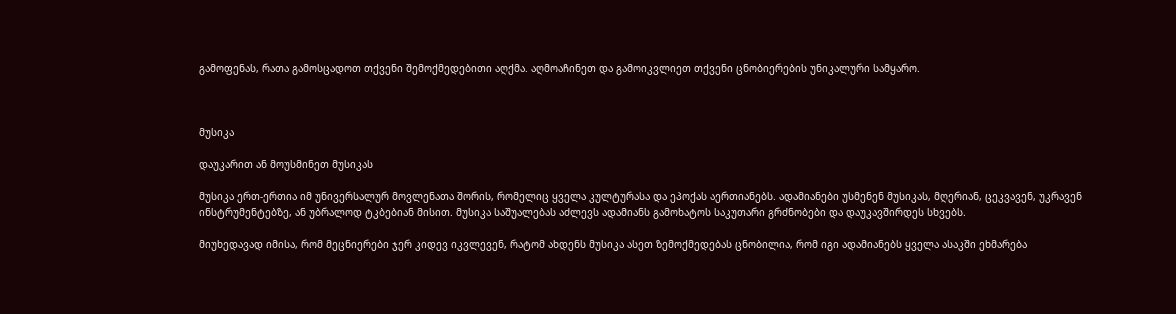გამოფენას, რათა გამოსცადოთ თქვენი შემოქმედებითი აღქმა. აღმოაჩინეთ და გამოიკვლიეთ თქვენი ცნობიერების უნიკალური სამყარო.



მუსიკა

დაუკარით ან მოუსმინეთ მუსიკას

მუსიკა ერთ-ერთია იმ უნივერსალურ მოვლენათა შორის, რომელიც ყველა კულტურასა და ეპოქას აერთიანებს. ადამიანები უსმენენ მუსიკას, მღერიან, ცეკვავენ, უკრავენ ინსტრუმენტებზე, ან უბრალოდ ტკბებიან მისით. მუსიკა საშუალებას აძლევს ადამიანს გამოხატოს საკუთარი გრძნობები და დაუკავშირდეს სხვებს.

მიუხედავად იმისა, რომ მეცნიერები ჯერ კიდევ იკვლევენ, რატომ ახდენს მუსიკა ასეთ ზემოქმედებას ცნობილია, რომ იგი ადამიანებს ყველა ასაკში ეხმარება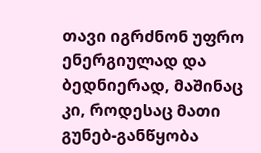თავი იგრძნონ უფრო ენერგიულად და ბედნიერად, მაშინაც კი, როდესაც მათი გუნებ-განწყობა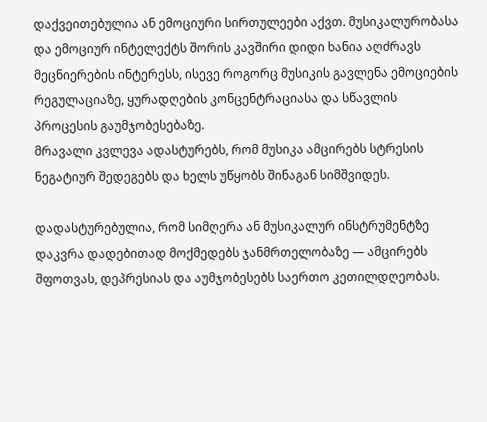დაქვეითებულია ან ემოციური სირთულეები აქვთ. მუსიკალურობასა და ემოციურ ინტელექტს შორის კავშირი დიდი ხანია აღძრავს მეცნიერების ინტერესს, ისევე როგორც მუსიკის გავლენა ემოციების რეგულაციაზე, ყურადღების კონცენტრაციასა და სწავლის პროცესის გაუმჯობესებაზე.
მრავალი კვლევა ადასტურებს, რომ მუსიკა ამცირებს სტრესის ნეგატიურ შედეგებს და ხელს უწყობს შინაგან სიმშვიდეს.

დადასტურებულია, რომ სიმღერა ან მუსიკალურ ინსტრუმენტზე დაკვრა დადებითად მოქმედებს ჯანმრთელობაზე — ამცირებს შფოთვას, დეპრესიას და აუმჯობესებს საერთო კეთილდღეობას.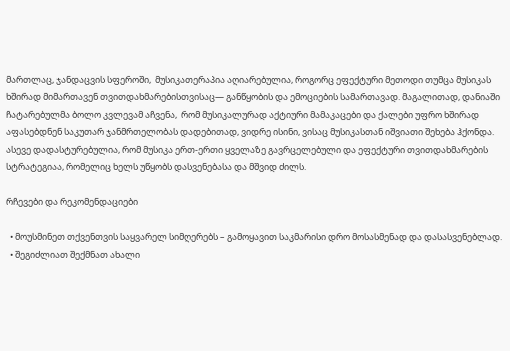მართლაც, ჯანდაცვის სფეროში,  მუსიკათერაპია აღიარებულია, როგორც ეფექტური მეთოდი თუმცა მუსიკას ხშირად მიმართავენ თვითდახმარებისთვისაც— განწყობის და ემოციების სამართავად. მაგალითად, დანიაში ჩატარებულმა ბოლო კვლევამ აჩვენა,  რომ მუსიკალურად აქტიური მამაკაცები და ქალები უფრო ხშირად აფასებდნენ საკუთარ ჯანმრთელობას დადებითად, ვიდრე ისინი, ვისაც მუსიკასთან იშვიათი შეხება ჰქონდა.
ასევე დადასტურებულია, რომ მუსიკა ერთ-ერთი ყველაზე გავრცელებული და ეფექტური თვითდახმარების სტრატეგიაა, რომელიც ხელს უწყობს დასვენებასა და მშვიდ ძილს.

რჩევები და რეკომენდაციები

  • მოუსმინეთ თქვენთვის საყვარელ სიმღერებს – გამოყავით საკმარისი დრო მოსასმენად და დასასვენებლად.
  • შეგიძლიათ შექმნათ ახალი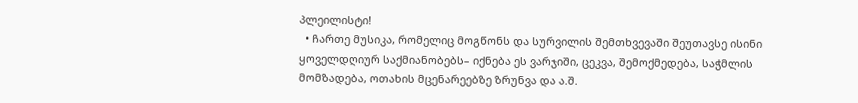პლეილისტი!
  • ჩართე მუსიკა, რომელიც მოგწონს და სურვილის შემთხვევაში შეუთავსე ისინი  ყოველდღიურ საქმიანობებს– იქნება ეს ვარჯიში, ცეკვა, შემოქმედება, საჭმლის მომზადება, ოთახის მცენარეებზე ზრუნვა და ა.შ.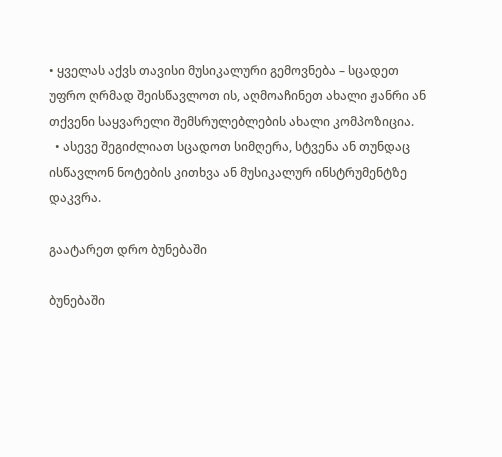• ყველას აქვს თავისი მუსიკალური გემოვნება – სცადეთ უფრო ღრმად შეისწავლოთ ის, აღმოაჩინეთ ახალი ჟანრი ან თქვენი საყვარელი შემსრულებლების ახალი კომპოზიცია.
  • ასევე შეგიძლიათ სცადოთ სიმღერა, სტვენა ან თუნდაც ისწავლონ ნოტების კითხვა ან მუსიკალურ ინსტრუმენტზე დაკვრა.

გაატარეთ დრო ბუნებაში

ბუნებაში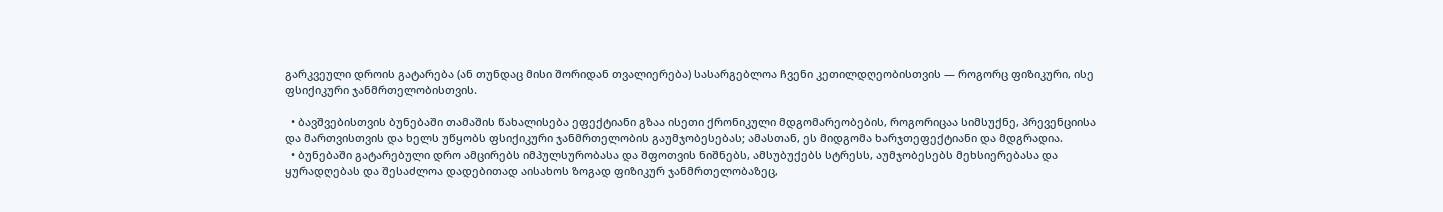გარკვეული დროის გატარება (ან თუნდაც მისი შორიდან თვალიერება) სასარგებლოა ჩვენი კეთილდღეობისთვის — როგორც ფიზიკური, ისე ფსიქიკური ჯანმრთელობისთვის.

  • ბავშვებისთვის ბუნებაში თამაშის წახალისება ეფექტიანი გზაა ისეთი ქრონიკული მდგომარეობების, როგორიცაა სიმსუქნე, პრევენციისა და მართვისთვის და ხელს უწყობს ფსიქიკური ჯანმრთელობის გაუმჯობესებას; ამასთან, ეს მიდგომა ხარჯთეფექტიანი და მდგრადია.
  • ბუნებაში გატარებული დრო ამცირებს იმპულსურობასა და შფოთვის ნიშნებს, ამსუბუქებს სტრესს, აუმჯობესებს მეხსიერებასა და ყურადღებას და შესაძლოა დადებითად აისახოს ზოგად ფიზიკურ ჯანმრთელობაზეც,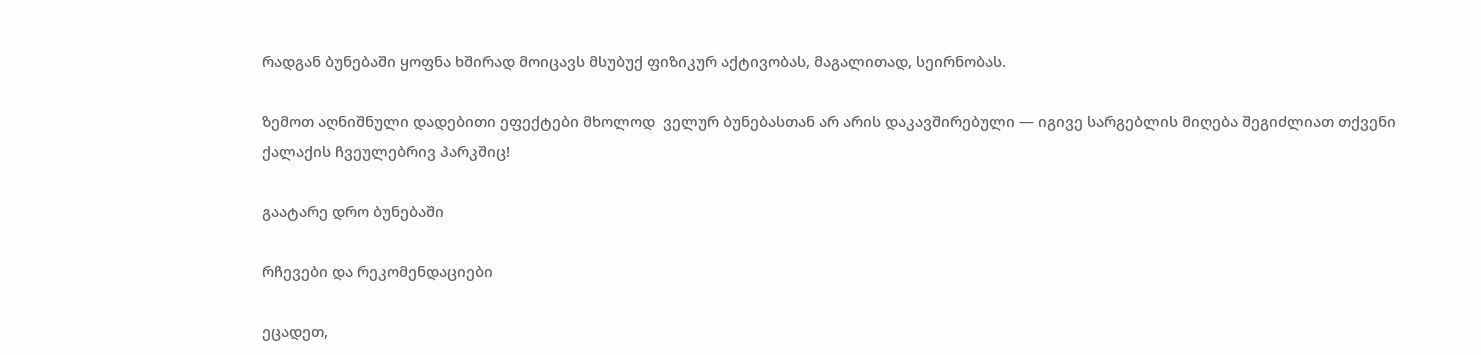რადგან ბუნებაში ყოფნა ხშირად მოიცავს მსუბუქ ფიზიკურ აქტივობას, მაგალითად, სეირნობას.

ზემოთ აღნიშნული დადებითი ეფექტები მხოლოდ  ველურ ბუნებასთან არ არის დაკავშირებული — იგივე სარგებლის მიღება შეგიძლიათ თქვენი ქალაქის ჩვეულებრივ პარკშიც!

გაატარე დრო ბუნებაში

რჩევები და რეკომენდაციები

ეცადეთ,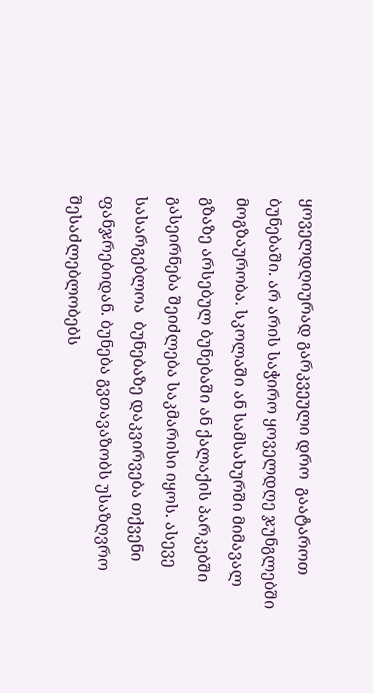ყოველდღიურად გარკვეული დრო  გაატაროთ ბუნებაში. არ არის საჭირო ყოველდღე ჯუნგლებში მოგზაურობა. სკოლაში ან სამსახურში მიმავალ გზაზე არსებულ ბუნებაში ან ქალაქის პარკებში გასეირნება შეიძლება საკმარისი იყოს. ასევე სასარგებლოა  ბუნებაზე დაკვირვება თქვენი ფანჯრებიდან. ბუნება გვთავაზობს უსაზღვრო შესაძლებლობებს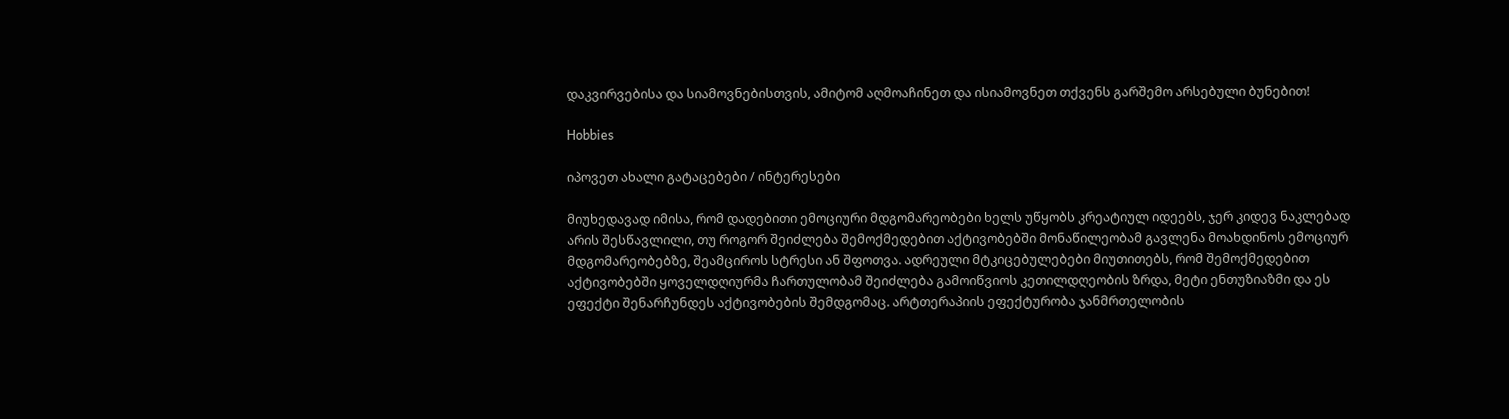დაკვირვებისა და სიამოვნებისთვის, ამიტომ აღმოაჩინეთ და ისიამოვნეთ თქვენს გარშემო არსებული ბუნებით!

Hobbies

იპოვეთ ახალი გატაცებები / ინტერესები

მიუხედავად იმისა, რომ დადებითი ემოციური მდგომარეობები ხელს უწყობს კრეატიულ იდეებს, ჯერ კიდევ ნაკლებად არის შესწავლილი, თუ როგორ შეიძლება შემოქმედებით აქტივობებში მონაწილეობამ გავლენა მოახდინოს ემოციურ მდგომარეობებზე, შეამციროს სტრესი ან შფოთვა. ადრეული მტკიცებულებები მიუთითებს, რომ შემოქმედებით აქტივობებში ყოველდღიურმა ჩართულობამ შეიძლება გამოიწვიოს კეთილდღეობის ზრდა, მეტი ენთუზიაზმი და ეს ეფექტი შენარჩუნდეს აქტივობების შემდგომაც. არტთერაპიის ეფექტურობა ჯანმრთელობის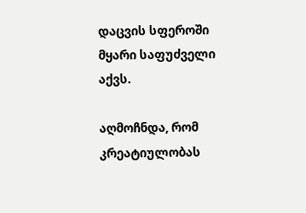დაცვის სფეროში მყარი საფუძველი აქვს.

აღმოჩნდა, რომ კრეატიულობას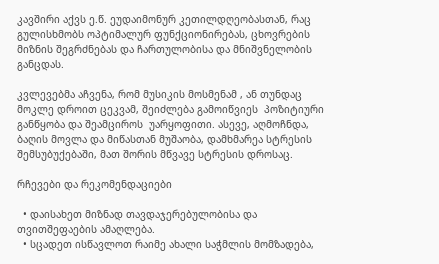კავშირი აქვს ე.წ. ეუდაიმონურ კეთილდღეობასთან, რაც გულისხმობს ოპტიმალურ ფუნქციონირებას, ცხოვრების მიზნის შეგრძნებას და ჩართულობისა და მნიშვნელობის განცდას.

კვლევებმა აჩვენა, რომ მუსიკის მოსმენამ , ან თუნდაც მოკლე დროით ცეკვამ, შეიძლება გამოიწვიეს  პოზიტიური განწყობა და შეამციროს  უარყოფითი. ასევე, აღმოჩნდა, ბაღის მოვლა და მიწასთან მუშაობა, დამხმარეა სტრესის შემსუბუქებაში, მათ შორის მწვავე სტრესის დროსაც.

რჩევები და რეკომენდაციები

  • დაისახეთ მიზნად თავდაჯერებულობისა და თვითშეფაების ამაღლება.
  • სცადეთ ისწავლოთ რაიმე ახალი საჭმლის მომზადება,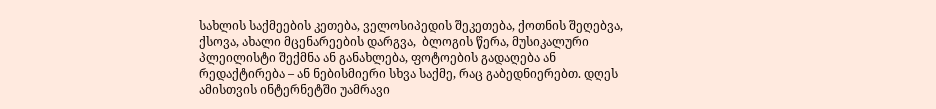სახლის საქმეების კეთება, ველოსიპედის შეკეთება, ქოთნის შეღებვა, ქსოვა, ახალი მცენარეების დარგვა,  ბლოგის წერა, მუსიკალური პლეილისტი შექმნა ან განახლება, ფოტოების გადაღება ან  რედაქტირება – ან ნებისმიერი სხვა საქმე, რაც გაბედნიერებთ. დღეს ამისთვის ინტერნეტში უამრავი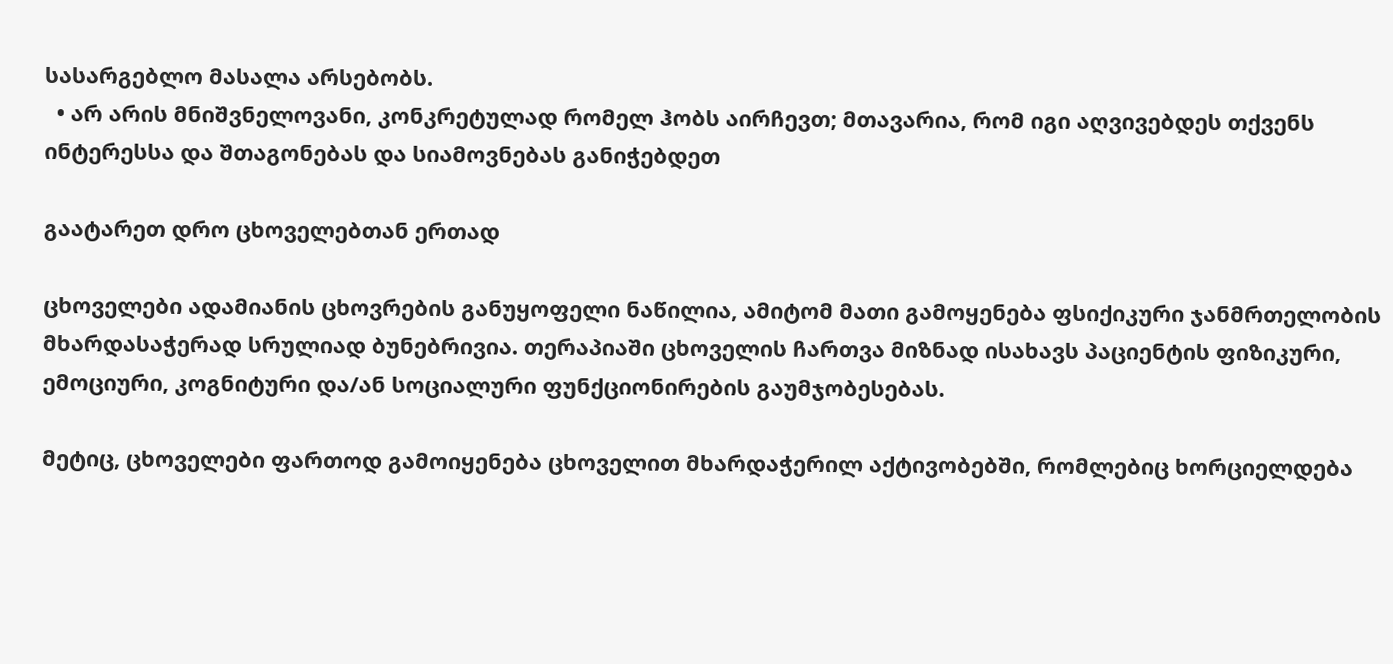სასარგებლო მასალა არსებობს.
  • არ არის მნიშვნელოვანი, კონკრეტულად რომელ ჰობს აირჩევთ; მთავარია, რომ იგი აღვივებდეს თქვენს ინტერესსა და შთაგონებას და სიამოვნებას განიჭებდეთ

გაატარეთ დრო ცხოველებთან ერთად

ცხოველები ადამიანის ცხოვრების განუყოფელი ნაწილია, ამიტომ მათი გამოყენება ფსიქიკური ჯანმრთელობის მხარდასაჭერად სრულიად ბუნებრივია. თერაპიაში ცხოველის ჩართვა მიზნად ისახავს პაციენტის ფიზიკური, ემოციური, კოგნიტური და/ან სოციალური ფუნქციონირების გაუმჯობესებას.

მეტიც, ცხოველები ფართოდ გამოიყენება ცხოველით მხარდაჭერილ აქტივობებში, რომლებიც ხორციელდება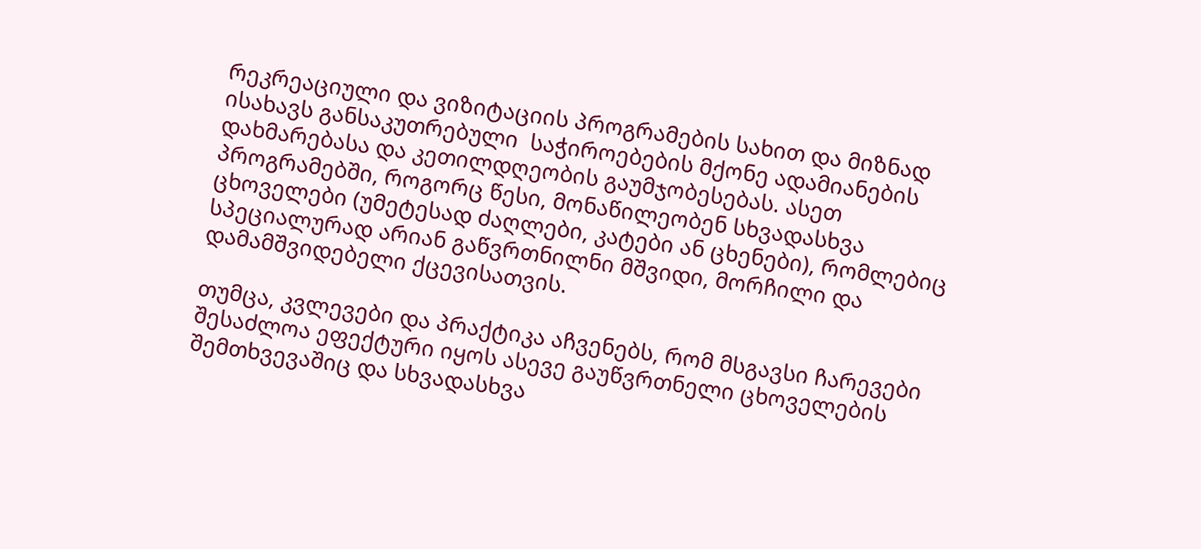რეკრეაციული და ვიზიტაციის პროგრამების სახით და მიზნად ისახავს განსაკუთრებული  საჭიროებების მქონე ადამიანების დახმარებასა და კეთილდღეობის გაუმჯობესებას. ასეთ პროგრამებში, როგორც წესი, მონაწილეობენ სხვადასხვა ცხოველები (უმეტესად ძაღლები, კატები ან ცხენები), რომლებიც სპეციალურად არიან გაწვრთნილნი მშვიდი, მორჩილი და დამამშვიდებელი ქცევისათვის.

თუმცა, კვლევები და პრაქტიკა აჩვენებს, რომ მსგავსი ჩარევები შესაძლოა ეფექტური იყოს ასევე გაუწვრთნელი ცხოველების შემთხვევაშიც და სხვადასხვა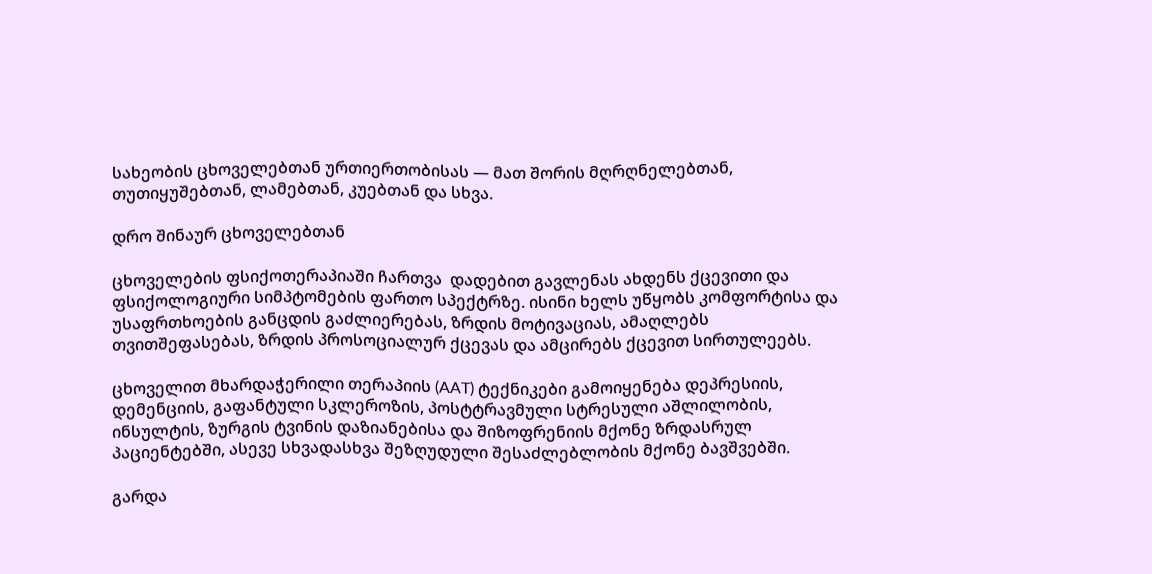სახეობის ცხოველებთან ურთიერთობისას — მათ შორის მღრღნელებთან, თუთიყუშებთან, ლამებთან, კუებთან და სხვა.

დრო შინაურ ცხოველებთან

ცხოველების ფსიქოთერაპიაში ჩართვა  დადებით გავლენას ახდენს ქცევითი და ფსიქოლოგიური სიმპტომების ფართო სპექტრზე. ისინი ხელს უწყობს კომფორტისა და უსაფრთხოების განცდის გაძლიერებას, ზრდის მოტივაციას, ამაღლებს თვითშეფასებას, ზრდის პროსოციალურ ქცევას და ამცირებს ქცევით სირთულეებს.

ცხოველით მხარდაჭერილი თერაპიის (AAT) ტექნიკები გამოიყენება დეპრესიის, დემენციის, გაფანტული სკლეროზის, პოსტტრავმული სტრესული აშლილობის, ინსულტის, ზურგის ტვინის დაზიანებისა და შიზოფრენიის მქონე ზრდასრულ პაციენტებში, ასევე სხვადასხვა შეზღუდული შესაძლებლობის მქონე ბავშვებში.

გარდა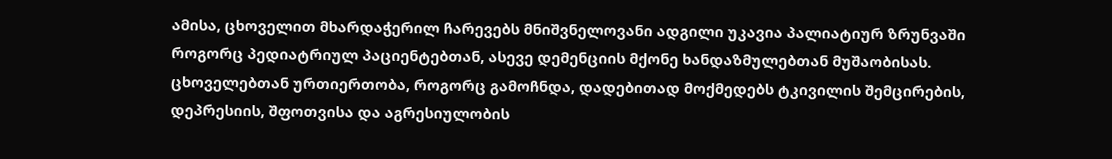ამისა, ცხოველით მხარდაჭერილ ჩარევებს მნიშვნელოვანი ადგილი უკავია პალიატიურ ზრუნვაში როგორც პედიატრიულ პაციენტებთან, ასევე დემენციის მქონე ხანდაზმულებთან მუშაობისას. ცხოველებთან ურთიერთობა, როგორც გამოჩნდა, დადებითად მოქმედებს ტკივილის შემცირების, დეპრესიის, შფოთვისა და აგრესიულობის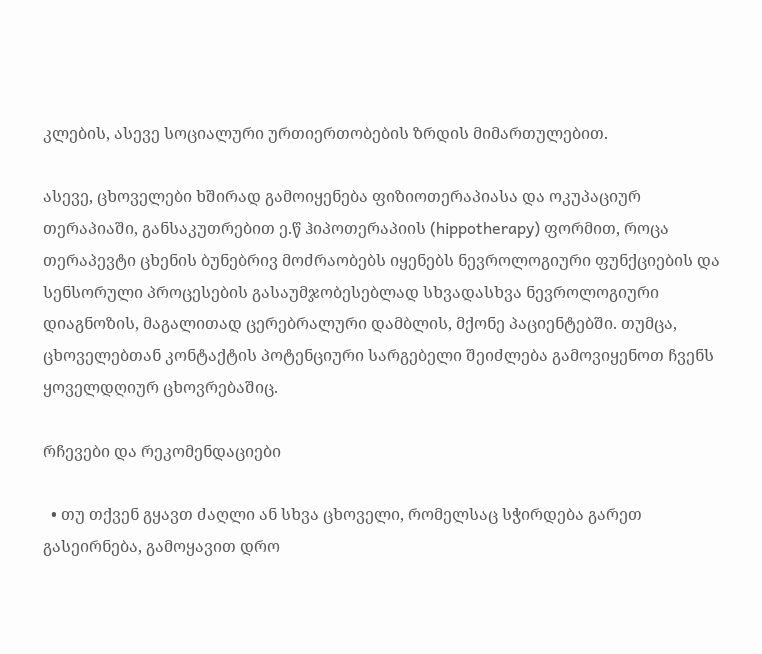კლების, ასევე სოციალური ურთიერთობების ზრდის მიმართულებით.

ასევე, ცხოველები ხშირად გამოიყენება ფიზიოთერაპიასა და ოკუპაციურ თერაპიაში, განსაკუთრებით ე.წ ჰიპოთერაპიის (hippotherapy) ფორმით, როცა თერაპევტი ცხენის ბუნებრივ მოძრაობებს იყენებს ნევროლოგიური ფუნქციების და სენსორული პროცესების გასაუმჯობესებლად სხვადასხვა ნევროლოგიური დიაგნოზის, მაგალითად ცერებრალური დამბლის, მქონე პაციენტებში. თუმცა, ცხოველებთან კონტაქტის პოტენციური სარგებელი შეიძლება გამოვიყენოთ ჩვენს ყოველდღიურ ცხოვრებაშიც.

რჩევები და რეკომენდაციები

  • თუ თქვენ გყავთ ძაღლი ან სხვა ცხოველი, რომელსაც სჭირდება გარეთ გასეირნება, გამოყავით დრო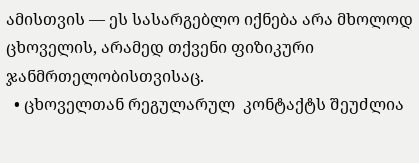ამისთვის — ეს სასარგებლო იქნება არა მხოლოდ ცხოველის, არამედ თქვენი ფიზიკური ჯანმრთელობისთვისაც.
  • ცხოველთან რეგულარულ  კონტაქტს შეუძლია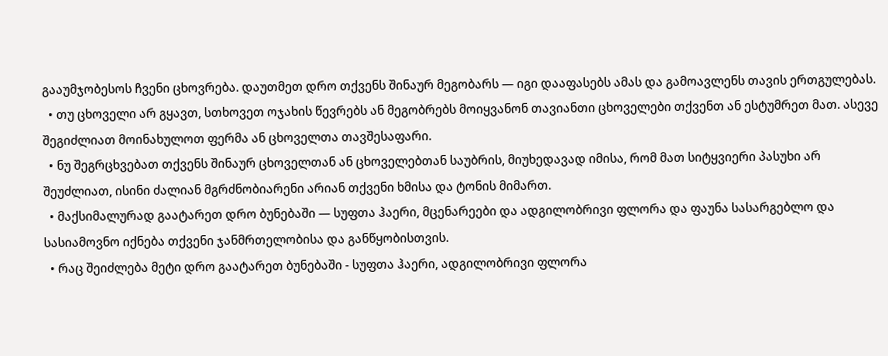გააუმჯობესოს ჩვენი ცხოვრება. დაუთმეთ დრო თქვენს შინაურ მეგობარს — იგი დააფასებს ამას და გამოავლენს თავის ერთგულებას.
  • თუ ცხოველი არ გყავთ, სთხოვეთ ოჯახის წევრებს ან მეგობრებს მოიყვანონ თავიანთი ცხოველები თქვენთ ან ესტუმრეთ მათ. ასევე შეგიძლიათ მოინახულოთ ფერმა ან ცხოველთა თავშესაფარი.
  • ნუ შეგრცხვებათ თქვენს შინაურ ცხოველთან ან ცხოველებთან საუბრის, მიუხედავად იმისა, რომ მათ სიტყვიერი პასუხი არ შეუძლიათ, ისინი ძალიან მგრძნობიარენი არიან თქვენი ხმისა და ტონის მიმართ.
  • მაქსიმალურად გაატარეთ დრო ბუნებაში — სუფთა ჰაერი, მცენარეები და ადგილობრივი ფლორა და ფაუნა სასარგებლო და სასიამოვნო იქნება თქვენი ჯანმრთელობისა და განწყობისთვის.
  • რაც შეიძლება მეტი დრო გაატარეთ ბუნებაში - სუფთა ჰაერი, ადგილობრივი ფლორა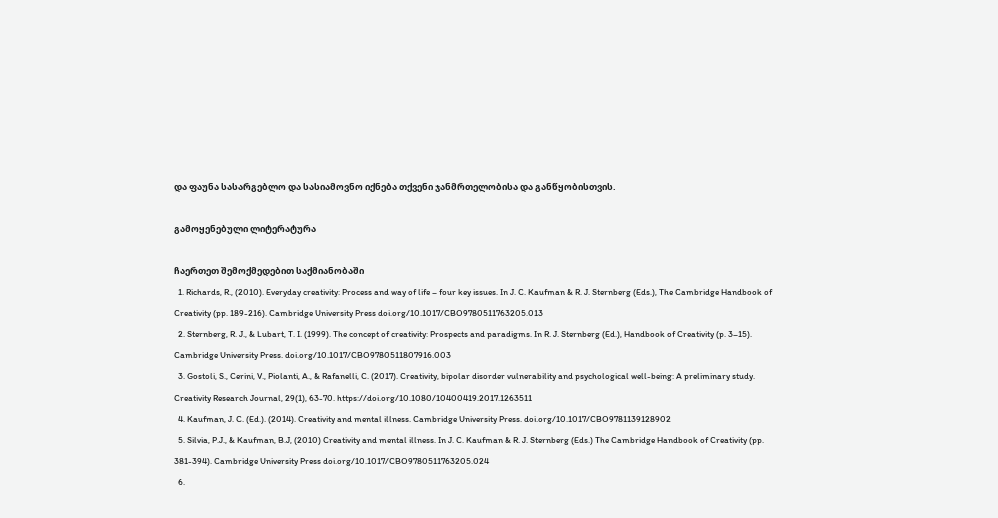და ფაუნა სასარგებლო და სასიამოვნო იქნება თქვენი ჯანმრთელობისა და განწყობისთვის.

გამოყენებული ლიტერატურა

ჩაერთეთ შემოქმედებით საქმიანობაში
  1. Richards, R., (2010). Everyday creativity: Process and way of life – four key issues. In J. C. Kaufman & R. J. Sternberg (Eds.), The Cambridge Handbook of Creativity (pp. 189-216). Cambridge University Press doi.org/10.1017/CBO9780511763205.013
  2. Sternberg, R. J., & Lubart, T. I. (1999). The concept of creativity: Prospects and paradigms. In R. J. Sternberg (Ed.), Handbook of Creativity (p. 3–15). Cambridge University Press. doi.org/10.1017/CBO9780511807916.003
  3. Gostoli, S., Cerini, V., Piolanti, A., & Rafanelli, C. (2017). Creativity, bipolar disorder vulnerability and psychological well-being: A preliminary study. Creativity Research Journal, 29(1), 63-70. https://doi.org/10.1080/10400419.2017.1263511
  4. Kaufman, J. C. (Ed.). (2014). Creativity and mental illness. Cambridge University Press. doi.org/10.1017/CBO9781139128902
  5. Silvia, P.J., & Kaufman, B.J, (2010) Creativity and mental illness. In J. C. Kaufman & R. J. Sternberg (Eds.) The Cambridge Handbook of Creativity (pp. 381-394). Cambridge University Press doi.org/10.1017/CBO9780511763205.024
  6.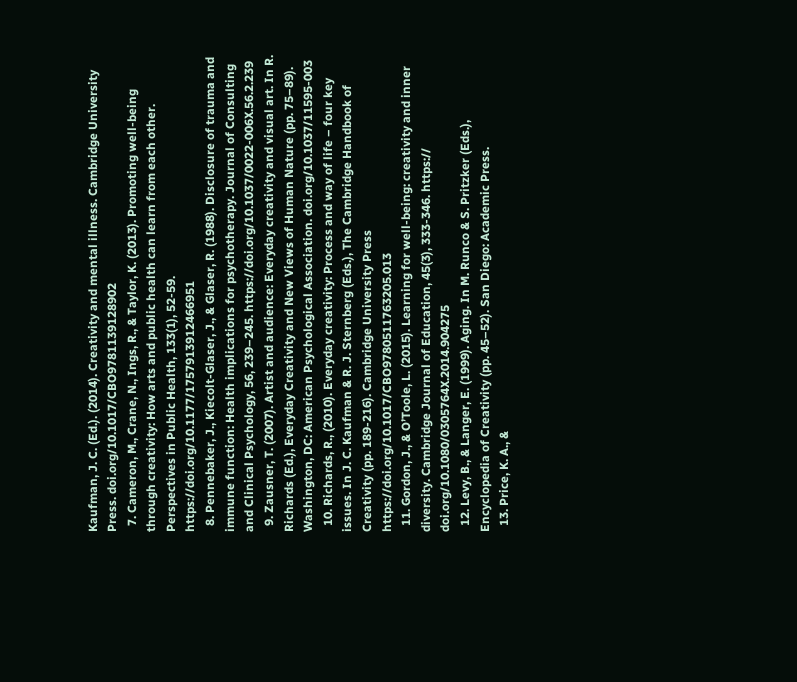Kaufman, J. C. (Ed.). (2014). Creativity and mental illness. Cambridge University Press. doi.org/10.1017/CBO9781139128902
  7. Cameron, M., Crane, N., Ings, R., & Taylor, K. (2013). Promoting well-being through creativity: How arts and public health can learn from each other. Perspectives in Public Health, 133(1), 52-59. https://doi.org/10.1177/1757913912466951
  8. Pennebaker, J., Kiecolt-Glaser, J., & Glaser, R. (1988). Disclosure of trauma and immune function: Health implications for psychotherapy. Journal of Consulting and Clinical Psychology, 56, 239–245. https://doi.org/10.1037/0022-006X.56.2.239
  9. Zausner, T. (2007). Artist and audience: Everyday creativity and visual art. In R. Richards (Ed.), Everyday Creativity and New Views of Human Nature (pp. 75–89). Washington, DC: American Psychological Association. doi.org/10.1037/11595-003
  10. Richards, R., (2010). Everyday creativity: Process and way of life – four key issues. In J. C. Kaufman & R. J. Sternberg (Eds.), The Cambridge Handbook of Creativity (pp. 189-216). Cambridge University Press https://doi.org/10.1017/CBO9780511763205.013
  11. Gordon, J., & O’Toole, L. (2015). Learning for well-being: creativity and inner diversity. Cambridge Journal of Education, 45(3), 333-346. https:// doi.org/10.1080/0305764X.2014.904275
  12. Levy, B., & Langer, E. (1999). Aging. In M. Runco & S. Pritzker (Eds.), Encyclopedia of Creativity (pp. 45–52). San Diego: Academic Press.
  13. Price, K. A., &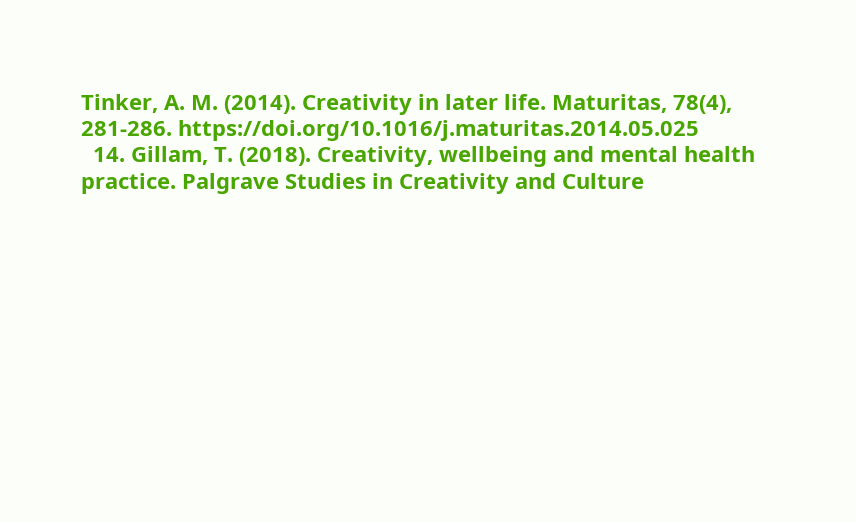Tinker, A. M. (2014). Creativity in later life. Maturitas, 78(4), 281-286. https://doi.org/10.1016/j.maturitas.2014.05.025
  14. Gillam, T. (2018). Creativity, wellbeing and mental health practice. Palgrave Studies in Creativity and Culture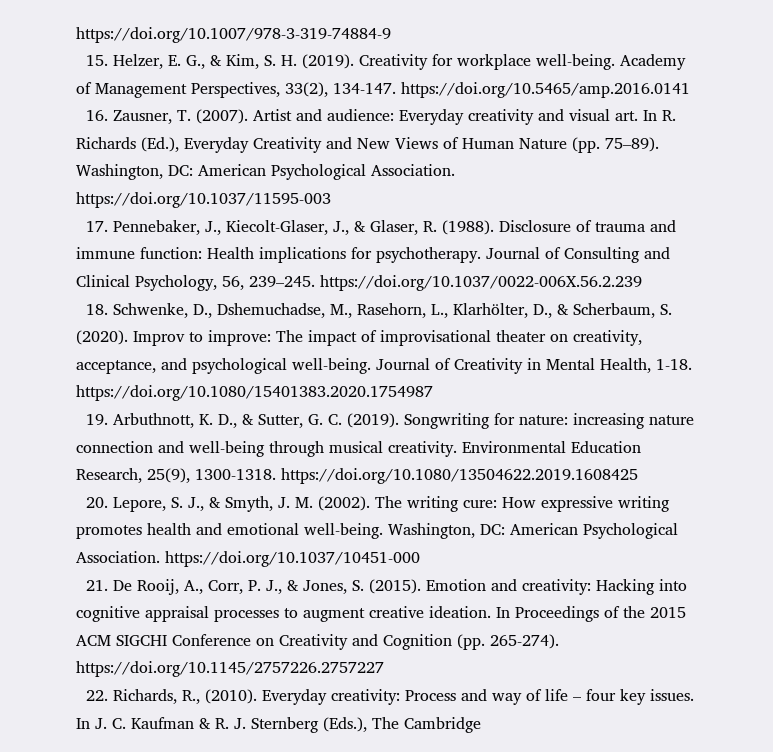https://doi.org/10.1007/978-3-319-74884-9
  15. Helzer, E. G., & Kim, S. H. (2019). Creativity for workplace well-being. Academy of Management Perspectives, 33(2), 134-147. https://doi.org/10.5465/amp.2016.0141
  16. Zausner, T. (2007). Artist and audience: Everyday creativity and visual art. In R. Richards (Ed.), Everyday Creativity and New Views of Human Nature (pp. 75–89). Washington, DC: American Psychological Association. https://doi.org/10.1037/11595-003
  17. Pennebaker, J., Kiecolt-Glaser, J., & Glaser, R. (1988). Disclosure of trauma and immune function: Health implications for psychotherapy. Journal of Consulting and Clinical Psychology, 56, 239–245. https://doi.org/10.1037/0022-006X.56.2.239
  18. Schwenke, D., Dshemuchadse, M., Rasehorn, L., Klarhölter, D., & Scherbaum, S. (2020). Improv to improve: The impact of improvisational theater on creativity, acceptance, and psychological well-being. Journal of Creativity in Mental Health, 1-18. https://doi.org/10.1080/15401383.2020.1754987
  19. Arbuthnott, K. D., & Sutter, G. C. (2019). Songwriting for nature: increasing nature connection and well-being through musical creativity. Environmental Education Research, 25(9), 1300-1318. https://doi.org/10.1080/13504622.2019.1608425
  20. Lepore, S. J., & Smyth, J. M. (2002). The writing cure: How expressive writing promotes health and emotional well-being. Washington, DC: American Psychological Association. https://doi.org/10.1037/10451-000
  21. De Rooij, A., Corr, P. J., & Jones, S. (2015). Emotion and creativity: Hacking into cognitive appraisal processes to augment creative ideation. In Proceedings of the 2015 ACM SIGCHI Conference on Creativity and Cognition (pp. 265-274). https://doi.org/10.1145/2757226.2757227
  22. Richards, R., (2010). Everyday creativity: Process and way of life – four key issues. In J. C. Kaufman & R. J. Sternberg (Eds.), The Cambridge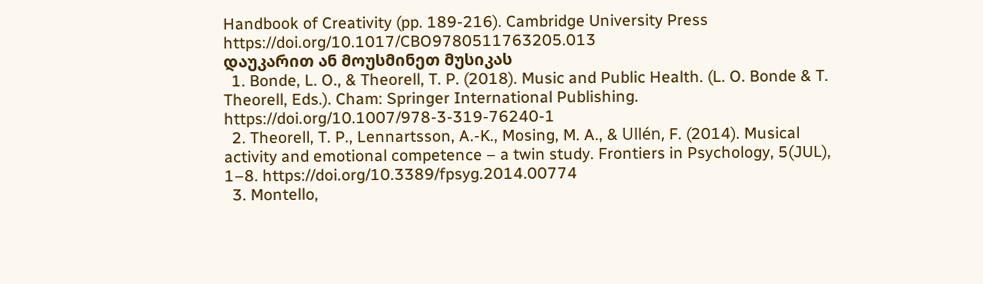Handbook of Creativity (pp. 189-216). Cambridge University Press https://doi.org/10.1017/CBO9780511763205.013
დაუკარით ან მოუსმინეთ მუსიკას
  1. Bonde, L. O., & Theorell, T. P. (2018). Music and Public Health. (L. O. Bonde & T. Theorell, Eds.). Cham: Springer International Publishing. https://doi.org/10.1007/978-3-319-76240-1
  2. Theorell, T. P., Lennartsson, A.-K., Mosing, M. A., & Ullén, F. (2014). Musical activity and emotional competence – a twin study. Frontiers in Psychology, 5(JUL), 1–8. https://doi.org/10.3389/fpsyg.2014.00774
  3. Montello,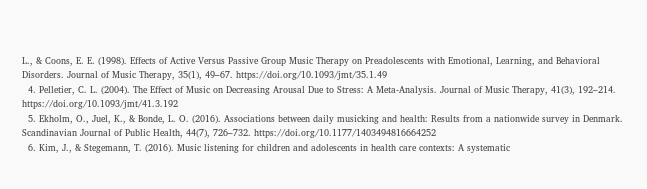L., & Coons, E. E. (1998). Effects of Active Versus Passive Group Music Therapy on Preadolescents with Emotional, Learning, and Behavioral Disorders. Journal of Music Therapy, 35(1), 49–67. https://doi.org/10.1093/jmt/35.1.49
  4. Pelletier, C. L. (2004). The Effect of Music on Decreasing Arousal Due to Stress: A Meta-Analysis. Journal of Music Therapy, 41(3), 192–214. https://doi.org/10.1093/jmt/41.3.192
  5. Ekholm, O., Juel, K., & Bonde, L. O. (2016). Associations between daily musicking and health: Results from a nationwide survey in Denmark. Scandinavian Journal of Public Health, 44(7), 726–732. https://doi.org/10.1177/1403494816664252
  6. Kim, J., & Stegemann, T. (2016). Music listening for children and adolescents in health care contexts: A systematic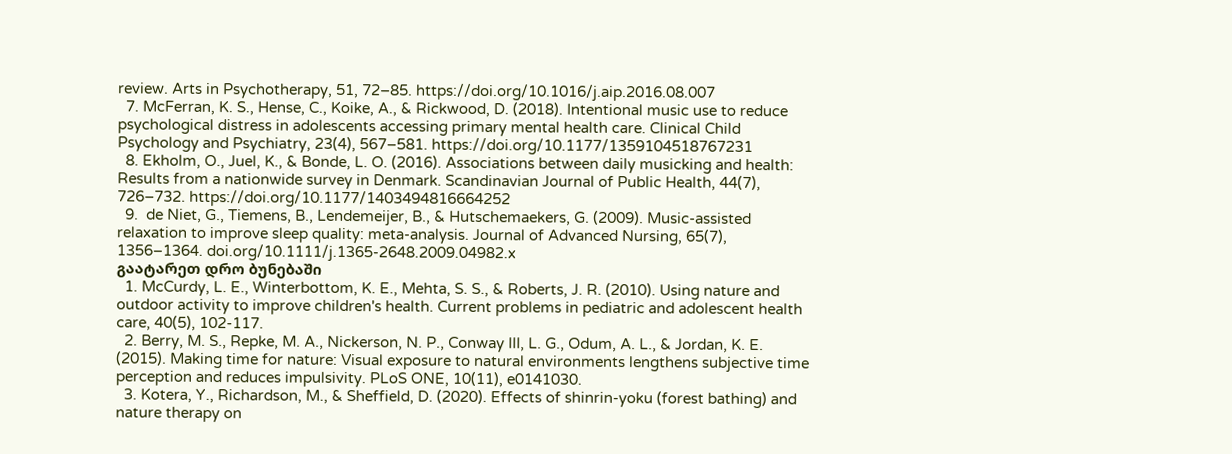review. Arts in Psychotherapy, 51, 72–85. https://doi.org/10.1016/j.aip.2016.08.007
  7. McFerran, K. S., Hense, C., Koike, A., & Rickwood, D. (2018). Intentional music use to reduce psychological distress in adolescents accessing primary mental health care. Clinical Child Psychology and Psychiatry, 23(4), 567–581. https://doi.org/10.1177/1359104518767231
  8. Ekholm, O., Juel, K., & Bonde, L. O. (2016). Associations between daily musicking and health: Results from a nationwide survey in Denmark. Scandinavian Journal of Public Health, 44(7), 726–732. https://doi.org/10.1177/1403494816664252
  9.  de Niet, G., Tiemens, B., Lendemeijer, B., & Hutschemaekers, G. (2009). Music-assisted relaxation to improve sleep quality: meta-analysis. Journal of Advanced Nursing, 65(7), 1356–1364. doi.org/10.1111/j.1365-2648.2009.04982.x
გაატარეთ დრო ბუნებაში
  1. McCurdy, L. E., Winterbottom, K. E., Mehta, S. S., & Roberts, J. R. (2010). Using nature and outdoor activity to improve children's health. Current problems in pediatric and adolescent health care, 40(5), 102-117.
  2. Berry, M. S., Repke, M. A., Nickerson, N. P., Conway III, L. G., Odum, A. L., & Jordan, K. E. (2015). Making time for nature: Visual exposure to natural environments lengthens subjective time perception and reduces impulsivity. PLoS ONE, 10(11), e0141030.
  3. Kotera, Y., Richardson, M., & Sheffield, D. (2020). Effects of shinrin-yoku (forest bathing) and nature therapy on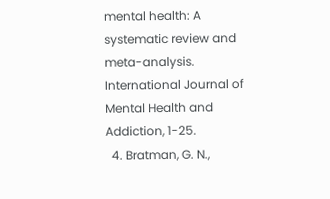mental health: A systematic review and meta-analysis. International Journal of Mental Health and Addiction, 1-25.
  4. Bratman, G. N.,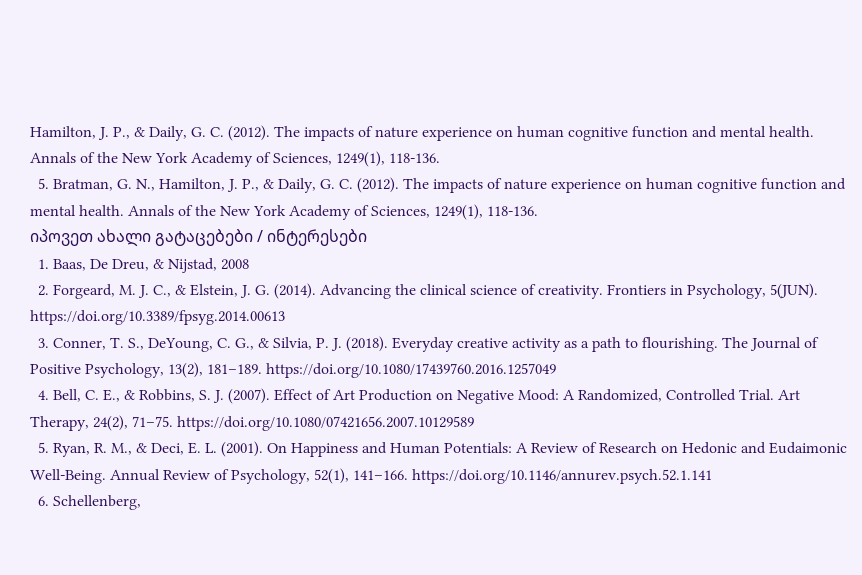Hamilton, J. P., & Daily, G. C. (2012). The impacts of nature experience on human cognitive function and mental health. Annals of the New York Academy of Sciences, 1249(1), 118-136.
  5. Bratman, G. N., Hamilton, J. P., & Daily, G. C. (2012). The impacts of nature experience on human cognitive function and mental health. Annals of the New York Academy of Sciences, 1249(1), 118-136.
იპოვეთ ახალი გატაცებები / ინტერესები
  1. Baas, De Dreu, & Nijstad, 2008
  2. Forgeard, M. J. C., & Elstein, J. G. (2014). Advancing the clinical science of creativity. Frontiers in Psychology, 5(JUN). https://doi.org/10.3389/fpsyg.2014.00613
  3. Conner, T. S., DeYoung, C. G., & Silvia, P. J. (2018). Everyday creative activity as a path to flourishing. The Journal of Positive Psychology, 13(2), 181–189. https://doi.org/10.1080/17439760.2016.1257049
  4. Bell, C. E., & Robbins, S. J. (2007). Effect of Art Production on Negative Mood: A Randomized, Controlled Trial. Art Therapy, 24(2), 71–75. https://doi.org/10.1080/07421656.2007.10129589
  5. Ryan, R. M., & Deci, E. L. (2001). On Happiness and Human Potentials: A Review of Research on Hedonic and Eudaimonic Well-Being. Annual Review of Psychology, 52(1), 141–166. https://doi.org/10.1146/annurev.psych.52.1.141
  6. Schellenberg,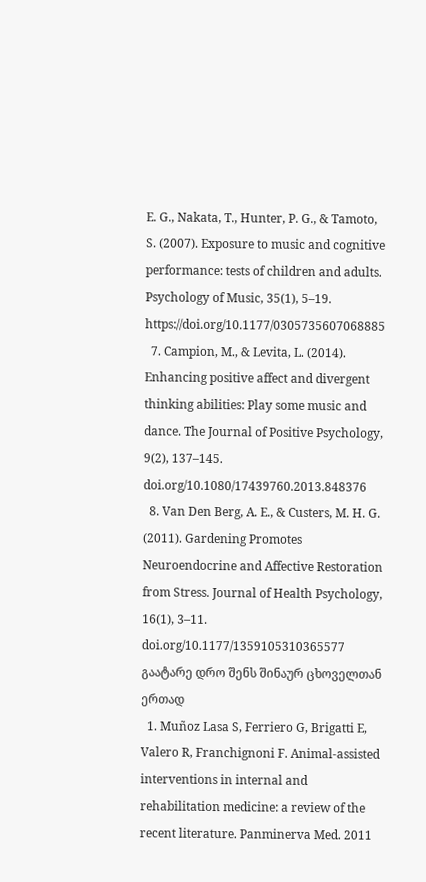E. G., Nakata, T., Hunter, P. G., & Tamoto, S. (2007). Exposure to music and cognitive performance: tests of children and adults. Psychology of Music, 35(1), 5–19. https://doi.org/10.1177/0305735607068885
  7. Campion, M., & Levita, L. (2014). Enhancing positive affect and divergent thinking abilities: Play some music and dance. The Journal of Positive Psychology, 9(2), 137–145. doi.org/10.1080/17439760.2013.848376
  8. Van Den Berg, A. E., & Custers, M. H. G. (2011). Gardening Promotes Neuroendocrine and Affective Restoration from Stress. Journal of Health Psychology, 16(1), 3–11. doi.org/10.1177/1359105310365577
გაატარე დრო შენს შინაურ ცხოველთან ერთად
  1. Muñoz Lasa S, Ferriero G, Brigatti E, Valero R, Franchignoni F. Animal-assisted interventions in internal and rehabilitation medicine: a review of the recent literature. Panminerva Med. 2011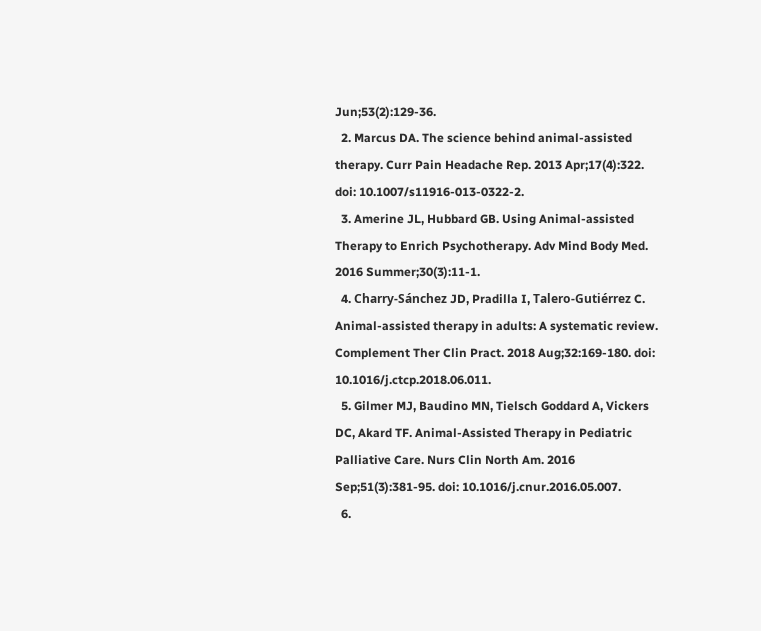Jun;53(2):129-36.
  2. Marcus DA. The science behind animal-assisted therapy. Curr Pain Headache Rep. 2013 Apr;17(4):322. doi: 10.1007/s11916-013-0322-2.
  3. Amerine JL, Hubbard GB. Using Animal-assisted Therapy to Enrich Psychotherapy. Adv Mind Body Med. 2016 Summer;30(3):11-1.
  4. Charry-Sánchez JD, Pradilla I, Talero-Gutiérrez C. Animal-assisted therapy in adults: A systematic review. Complement Ther Clin Pract. 2018 Aug;32:169-180. doi: 10.1016/j.ctcp.2018.06.011.
  5. Gilmer MJ, Baudino MN, Tielsch Goddard A, Vickers DC, Akard TF. Animal-Assisted Therapy in Pediatric Palliative Care. Nurs Clin North Am. 2016 Sep;51(3):381-95. doi: 10.1016/j.cnur.2016.05.007.
  6.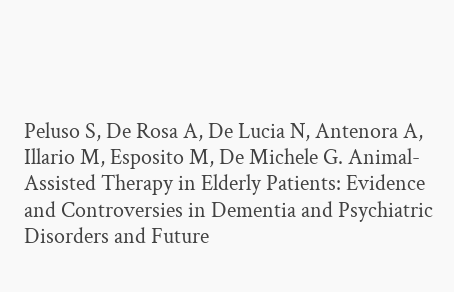Peluso S, De Rosa A, De Lucia N, Antenora A, Illario M, Esposito M, De Michele G. Animal-Assisted Therapy in Elderly Patients: Evidence and Controversies in Dementia and Psychiatric Disorders and Future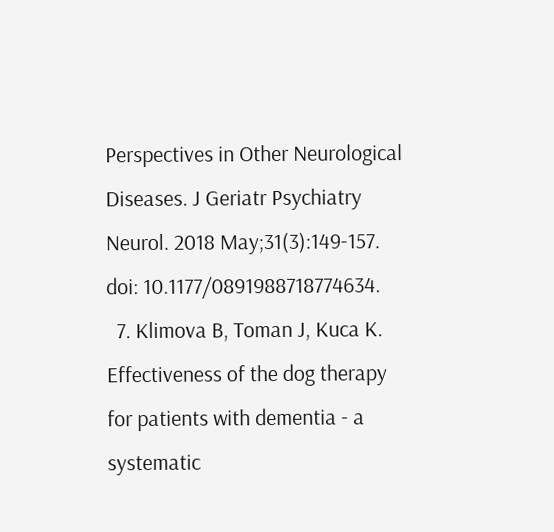Perspectives in Other Neurological Diseases. J Geriatr Psychiatry Neurol. 2018 May;31(3):149-157. doi: 10.1177/0891988718774634.
  7. Klimova B, Toman J, Kuca K. Effectiveness of the dog therapy for patients with dementia - a systematic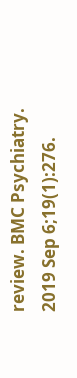review. BMC Psychiatry. 2019 Sep 6;19(1):276.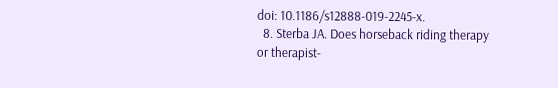doi: 10.1186/s12888-019-2245-x.
  8. Sterba JA. Does horseback riding therapy or therapist-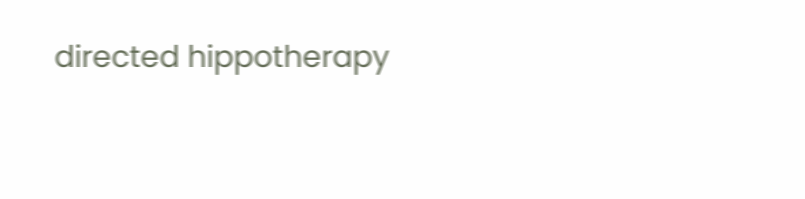directed hippotherapy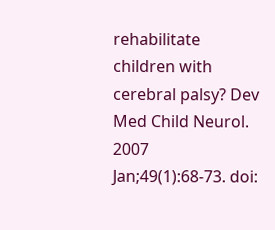rehabilitate children with cerebral palsy? Dev Med Child Neurol. 2007 Jan;49(1):68-73. doi: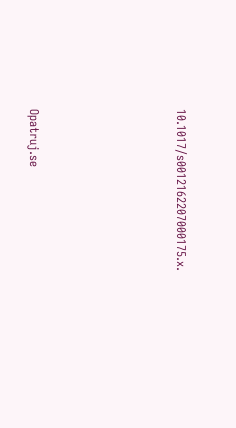10.1017/s0012162207000175.x.





Opatruj.se